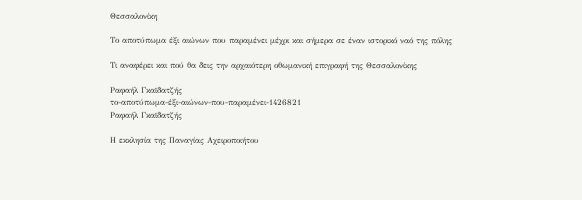Θεσσαλονίκη

Το αποτύπωμα έξι αιώνων που παραμένει μέχρι και σήμερα σε έναν ιστορικό ναό της πόλης

Τι αναφέρει και πού θα δεις την αρχαιότερη οθωμανική επιγραφή της Θεσσαλονίκης

Ραφαήλ Γκαϊδατζής
το-αποτύπωμα-έξι-αιώνων-που-παραμένει-1426821
Ραφαήλ Γκαϊδατζής

Η εκκλησία της Παναγίας Αχειροποιήτου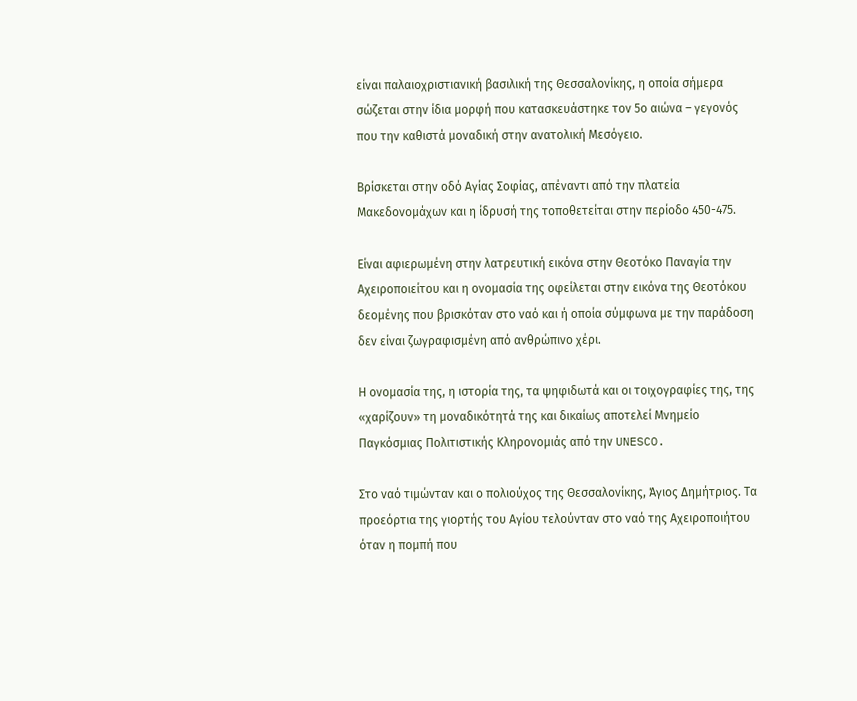είναι παλαιοχριστιανική βασιλική της Θεσσαλονίκης, η οποία σήμερα σώζεται στην ίδια μορφή που κατασκευάστηκε τον 5ο αιώνα – γεγονός που την καθιστά μοναδική στην ανατολική Μεσόγειο.

Βρίσκεται στην οδό Αγίας Σοφίας, απέναντι από την πλατεία Μακεδονομάχων και η ίδρυσή της τοποθετείται στην περίοδο 450-475.

Είναι αφιερωμένη στην λατρευτική εικόνα στην Θεοτόκο Παναγία την Αχειροποιείτου και η ονομασία της οφείλεται στην εικόνα της Θεοτόκου δεομένης που βρισκόταν στο ναό και ή οποία σύμφωνα με την παράδοση δεν είναι ζωγραφισμένη από ανθρώπινο χέρι.

Η ονομασία της, η ιστορία της, τα ψηφιδωτά και οι τοιχογραφίες της, της «χαρίζουν» τη μοναδικότητά της και δικαίως αποτελεί Μνημείο Παγκόσμιας Πολιτιστικής Κληρονομιάς από την UNESCO.

Στο ναό τιμώνταν και ο πολιούχος της Θεσσαλονίκης, Άγιος Δημήτριος. Τα προεόρτια της γιορτής του Αγίου τελούνταν στο ναό της Αχειροποιήτου όταν η πομπή που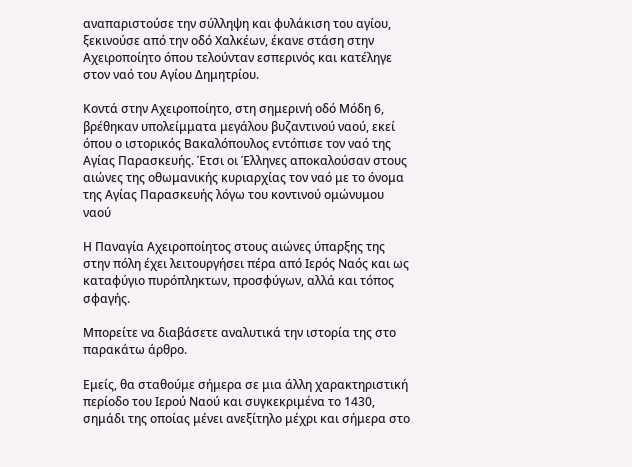αναπαριστούσε την σύλληψη και φυλάκιση του αγίου, ξεκινούσε από την οδό Χαλκέων, έκανε στάση στην Αχειροποίητο όπου τελούνταν εσπερινός και κατέληγε στον ναό του Αγίου Δημητρίου.

Κοντά στην Αχειροποίητο, στη σημερινή οδό Μόδη 6, βρέθηκαν υπολείμματα μεγάλου βυζαντινού ναού, εκεί όπου ο ιστορικός Βακαλόπουλος εντόπισε τον ναό της Αγίας Παρασκευής. Έτσι οι Έλληνες αποκαλούσαν στους αιώνες της οθωμανικής κυριαρχίας τον ναό με το όνομα της Αγίας Παρασκευής λόγω του κοντινού ομώνυμου ναού

Η Παναγία Αχειροποίητος στους αιώνες ύπαρξης της στην πόλη έχει λειτουργήσει πέρα από Ιερός Ναός και ως καταφύγιο πυρόπληκτων, προσφύγων, αλλά και τόπος σφαγής.

Μπορείτε να διαβάσετε αναλυτικά την ιστορία της στο παρακάτω άρθρο.

Εμείς, θα σταθούμε σήμερα σε μια άλλη χαρακτηριστική περίοδο του Ιερού Ναού και συγκεκριμένα το 1430, σημάδι της οποίας μένει ανεξίτηλο μέχρι και σήμερα στο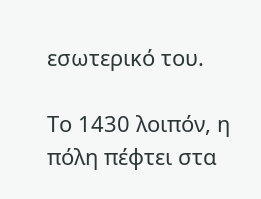εσωτερικό του.

Το 1430 λοιπόν, η πόλη πέφτει στα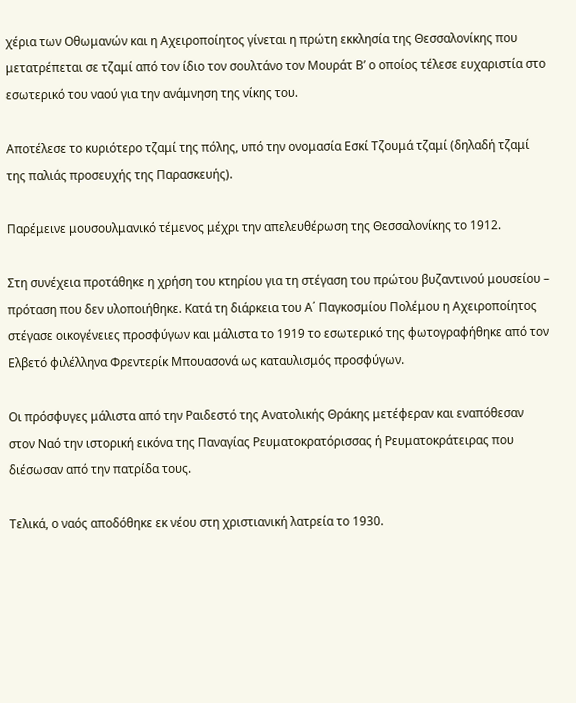χέρια των Οθωμανών και η Αχειροποίητος γίνεται η πρώτη εκκλησία της Θεσσαλονίκης που μετατρέπεται σε τζαμί από τον ίδιο τον σουλτάνο τον Μουράτ Β’ ο οποίος τέλεσε ευχαριστία στο εσωτερικό του ναού για την ανάμνηση της νίκης του.

Αποτέλεσε το κυριότερο τζαμί της πόλης, υπό την ονομασία Εσκί Τζουμά τζαμί (δηλαδή τζαμί της παλιάς προσευχής της Παρασκευής).

Παρέμεινε μουσουλμανικό τέμενος μέχρι την απελευθέρωση της Θεσσαλονίκης το 1912.

Στη συνέχεια προτάθηκε η χρήση του κτηρίου για τη στέγαση του πρώτου βυζαντινού μουσείου – πρόταση που δεν υλοποιήθηκε. Κατά τη διάρκεια του Α΄ Παγκοσμίου Πολέμου η Αχειροποίητος στέγασε οικογένειες προσφύγων και μάλιστα το 1919 το εσωτερικό της φωτογραφήθηκε από τον Ελβετό φιλέλληνα Φρεντερίκ Μπουασονά ως καταυλισμός προσφύγων.

Οι πρόσφυγες μάλιστα από την Ραιδεστό της Ανατολικής Θράκης μετέφεραν και εναπόθεσαν στον Ναό την ιστορική εικόνα της Παναγίας Ρευματοκρατόρισσας ή Ρευματοκράτειρας που διέσωσαν από την πατρίδα τους.

Τελικά, ο ναός αποδόθηκε εκ νέου στη χριστιανική λατρεία το 1930.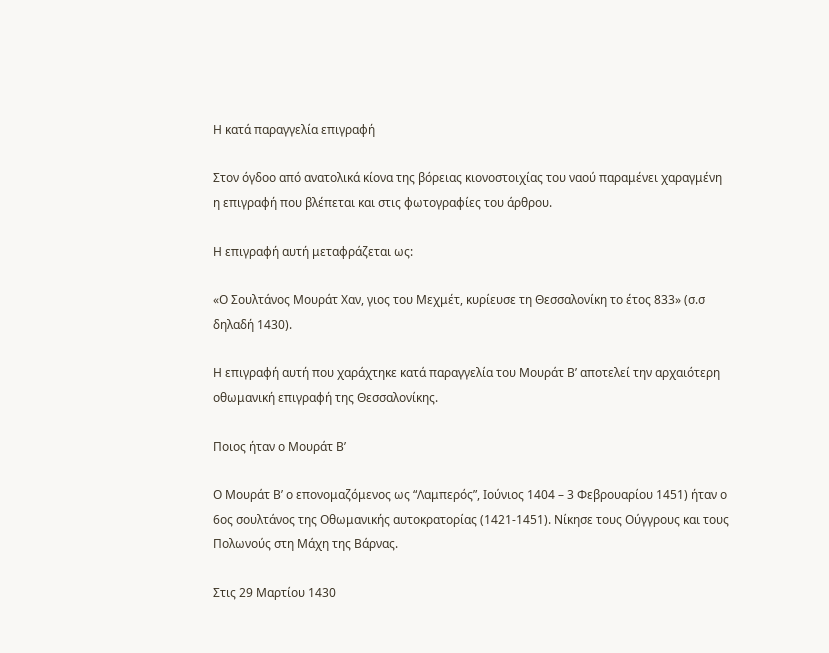Η κατά παραγγελία επιγραφή

Στον όγδοο από ανατολικά κίονα της βόρειας κιονοστοιχίας του ναού παραμένει χαραγμένη η επιγραφή που βλέπεται και στις φωτογραφίες του άρθρου.

Η επιγραφή αυτή μεταφράζεται ως:

«Ο Σουλτάνος Μουράτ Χαν, γιος του Μεχμέτ, κυρίευσε τη Θεσσαλονίκη το έτος 833» (σ.σ δηλαδή 1430).

Η επιγραφή αυτή που χαράχτηκε κατά παραγγελία του Μουράτ Β’ αποτελεί την αρχαιότερη οθωμανική επιγραφή της Θεσσαλονίκης.

Ποιος ήταν ο Μουράτ Β’

Ο Μουράτ Β’ ο επονομαζόμενος ως “Λαμπερός”, Ιούνιος 1404 – 3 Φεβρουαρίου 1451) ήταν ο 6ος σουλτάνος της Οθωμανικής αυτοκρατορίας (1421-1451). Νίκησε τους Ούγγρους και τους Πολωνούς στη Μάχη της Βάρνας.

Στις 29 Μαρτίου 1430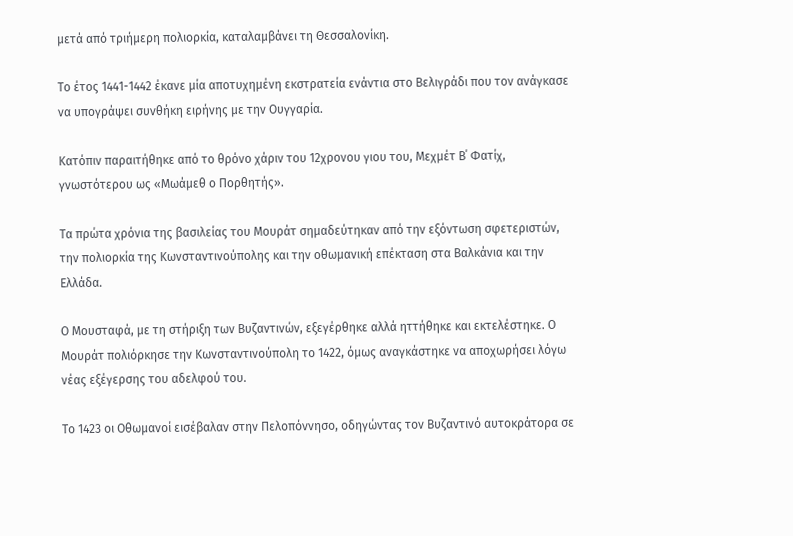μετά από τριήμερη πολιορκία, καταλαμβάνει τη Θεσσαλονίκη.

Το έτος 1441-1442 έκανε μία αποτυχημένη εκστρατεία ενάντια στο Βελιγράδι που τον ανάγκασε να υπογράψει συνθήκη ειρήνης με την Ουγγαρία.

Κατόπιν παραιτήθηκε από το θρόνο χάριν του 12χρονου γιου του, Μεχμέτ Β΄ Φατίχ, γνωστότερου ως «Μωάμεθ ο Πορθητής».

Τα πρώτα χρόνια της βασιλείας του Μουράτ σημαδεύτηκαν από την εξόντωση σφετεριστών, την πολιορκία της Κωνσταντινούπολης και την οθωμανική επέκταση στα Βαλκάνια και την Ελλάδα.

Ο Μουσταφά, με τη στήριξη των Βυζαντινών, εξεγέρθηκε αλλά ηττήθηκε και εκτελέστηκε. Ο Μουράτ πολιόρκησε την Κωνσταντινούπολη το 1422, όμως αναγκάστηκε να αποχωρήσει λόγω νέας εξέγερσης του αδελφού του.

Το 1423 οι Οθωμανοί εισέβαλαν στην Πελοπόννησο, οδηγώντας τον Βυζαντινό αυτοκράτορα σε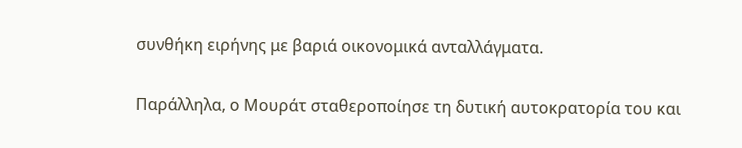συνθήκη ειρήνης με βαριά οικονομικά ανταλλάγματα.

Παράλληλα, ο Μουράτ σταθεροποίησε τη δυτική αυτοκρατορία του και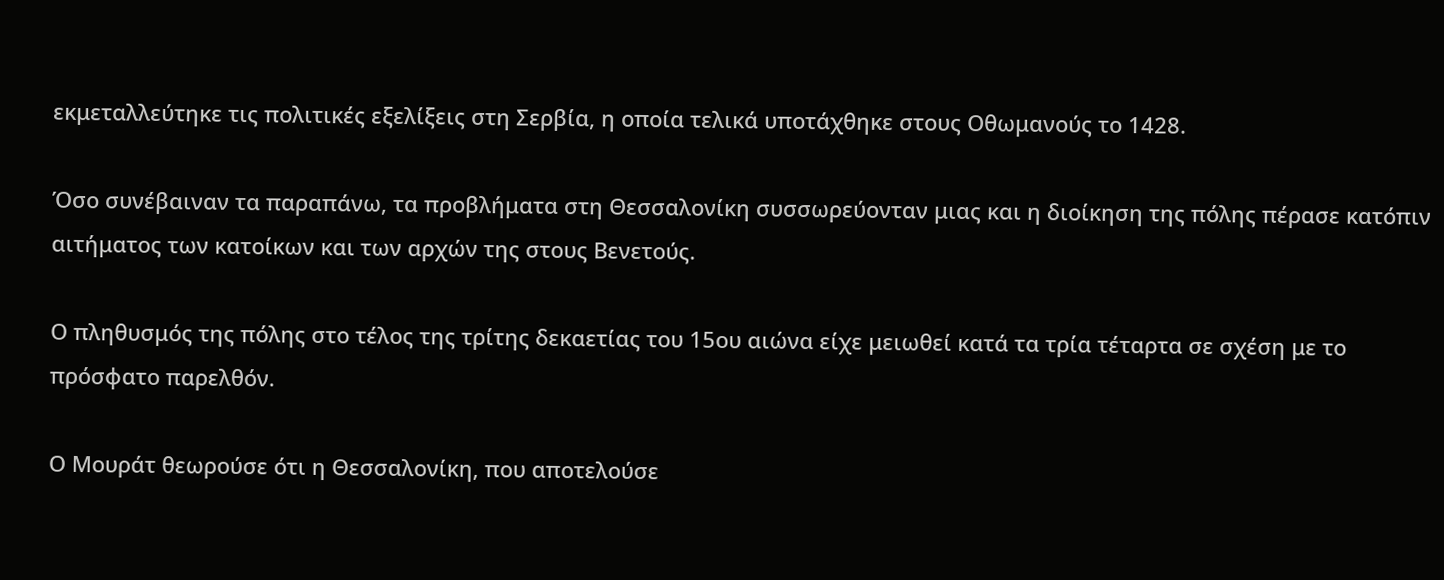εκμεταλλεύτηκε τις πολιτικές εξελίξεις στη Σερβία, η οποία τελικά υποτάχθηκε στους Οθωμανούς το 1428.

Όσο συνέβαιναν τα παραπάνω, τα προβλήματα στη Θεσσαλονίκη συσσωρεύονταν μιας και η διοίκηση της πόλης πέρασε κατόπιν αιτήματος των κατοίκων και των αρχών της στους Βενετούς.

Ο πληθυσμός της πόλης στο τέλος της τρίτης δεκαετίας του 15ου αιώνα είχε μειωθεί κατά τα τρία τέταρτα σε σχέση με το πρόσφατο παρελθόν.

Ο Μουράτ θεωρούσε ότι η Θεσσαλονίκη, που αποτελούσε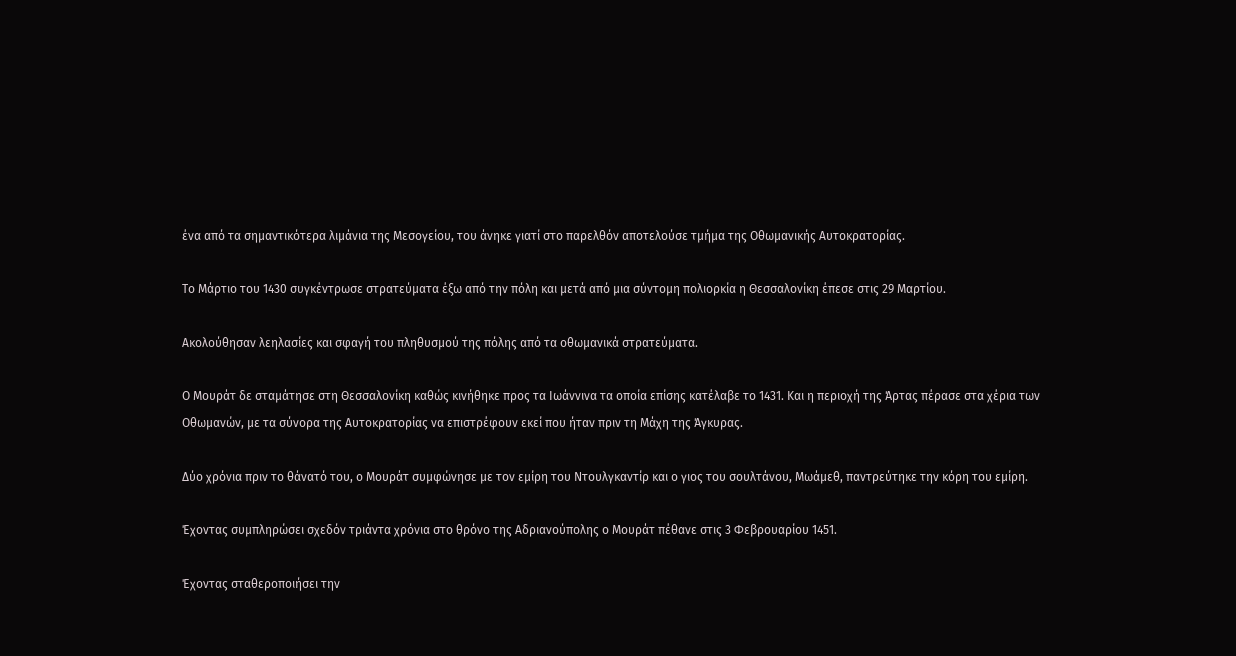ένα από τα σημαντικότερα λιμάνια της Μεσογείου, του άνηκε γιατί στο παρελθόν αποτελούσε τμήμα της Οθωμανικής Αυτοκρατορίας.

Το Μάρτιο του 1430 συγκέντρωσε στρατεύματα έξω από την πόλη και μετά από μια σύντομη πολιορκία η Θεσσαλονίκη έπεσε στις 29 Μαρτίου.

Ακολούθησαν λεηλασίες και σφαγή του πληθυσμού της πόλης από τα οθωμανικά στρατεύματα.

Ο Μουράτ δε σταμάτησε στη Θεσσαλονίκη καθώς κινήθηκε προς τα Ιωάννινα τα οποία επίσης κατέλαβε το 1431. Και η περιοχή της Άρτας πέρασε στα χέρια των Οθωμανών, με τα σύνορα της Αυτοκρατορίας να επιστρέφουν εκεί που ήταν πριν τη Μάχη της Άγκυρας.

Δύο χρόνια πριν το θάνατό του, ο Μουράτ συμφώνησε με τον εμίρη του Ντουλγκαντίρ και ο γιος του σουλτάνου, Μωάμεθ, παντρεύτηκε την κόρη του εμίρη.

Έχοντας συμπληρώσει σχεδόν τριάντα χρόνια στο θρόνο της Αδριανούπολης ο Μουράτ πέθανε στις 3 Φεβρουαρίου 1451.

Έχοντας σταθεροποιήσει την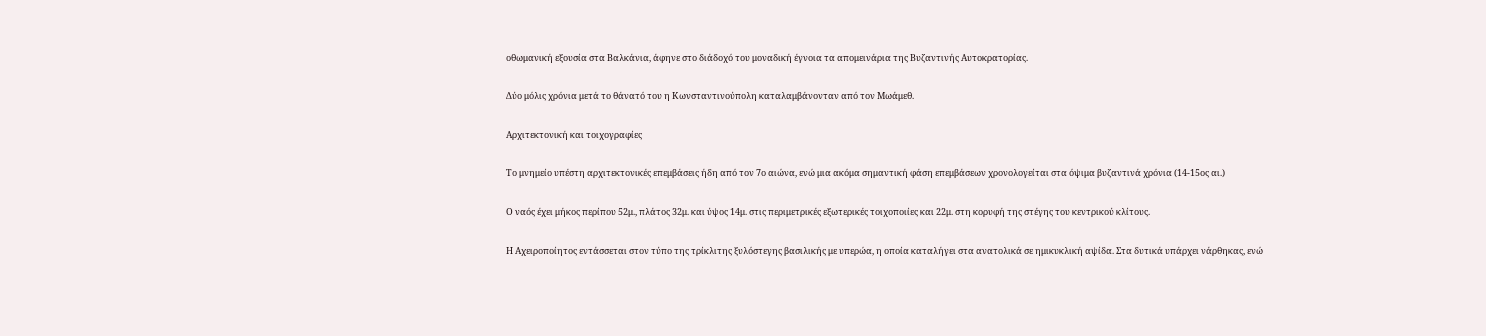οθωμανική εξουσία στα Βαλκάνια, άφηνε στο διάδοχό του μοναδική έγνοια τα απομεινάρια της Βυζαντινής Αυτοκρατορίας.

Δύο μόλις χρόνια μετά το θάνατό του η Κωνσταντινούπολη καταλαμβάνονταν από τον Μωάμεθ.

Αρχιτεκτονική και τοιχογραφίες

Το μνημείο υπέστη αρχιτεκτονικές επεμβάσεις ήδη από τον 7ο αιώνα, ενώ μια ακόμα σημαντική φάση επεμβάσεων χρονολογείται στα όψιμα βυζαντινά χρόνια (14-15ος αι.)

Ο ναός έχει μήκος περίπου 52μ., πλάτος 32μ. και ύψος 14μ. στις περιμετρικές εξωτερικές τοιχοποιίες και 22μ. στη κορυφή της στέγης του κεντρικού κλίτους.

Η Αχειροποίητος εντάσσεται στον τύπο της τρίκλιτης ξυλόστεγης βασιλικής με υπερώα, η οποία καταλήγει στα ανατολικά σε ημικυκλική αψίδα. Στα δυτικά υπάρχει νάρθηκας, ενώ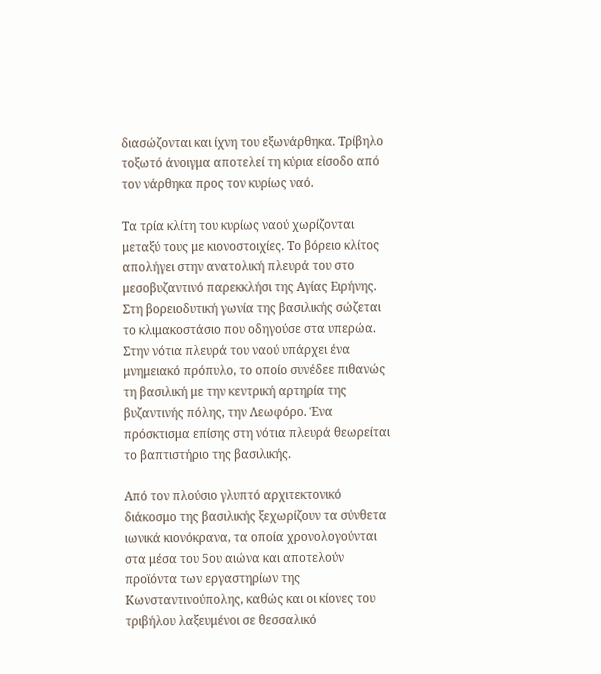διασώζονται και ίχνη του εξωνάρθηκα. Τρίβηλο τοξωτό άνοιγμα αποτελεί τη κύρια είσοδο από τον νάρθηκα προς τον κυρίως ναό.

Τα τρία κλίτη του κυρίως ναού χωρίζονται μεταξύ τους με κιονοστοιχίες. Το βόρειο κλίτος απολήγει στην ανατολική πλευρά του στο μεσοβυζαντινό παρεκκλήσι της Αγίας Ειρήνης. Στη βορειοδυτική γωνία της βασιλικής σώζεται το κλιμακοστάσιο που οδηγούσε στα υπερώα. Στην νότια πλευρά του ναού υπάρχει ένα μνημειακό πρόπυλο, το οποίο συνέδεε πιθανώς τη βασιλική με την κεντρική αρτηρία της βυζαντινής πόλης, την Λεωφόρο. Ένα πρόσκτισμα επίσης στη νότια πλευρά θεωρείται το βαπτιστήριο της βασιλικής.

Από τον πλούσιο γλυπτό αρχιτεκτονικό διάκοσμο της βασιλικής ξεχωρίζουν τα σύνθετα ιωνικά κιονόκρανα, τα οποία χρονολογούνται στα μέσα του 5ου αιώνα και αποτελούν προϊόντα των εργαστηρίων της Κωνσταντινούπολης, καθώς και οι κίονες του τριβήλου λαξευμένοι σε θεσσαλικό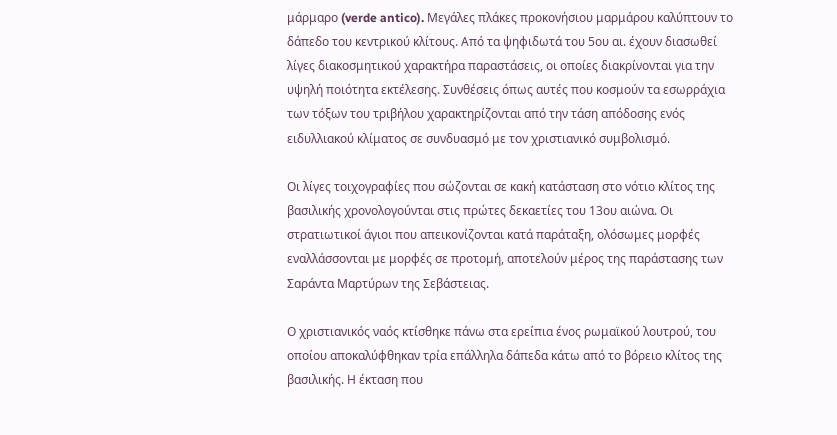μάρμαρο (verde antico). Μεγάλες πλάκες προκονήσιου μαρμάρου καλύπτουν το δάπεδο του κεντρικού κλίτους. Από τα ψηφιδωτά του 5ου αι. έχουν διασωθεί λίγες διακοσμητικού χαρακτήρα παραστάσεις, οι οποίες διακρίνονται για την υψηλή ποιότητα εκτέλεσης. Συνθέσεις όπως αυτές που κοσμούν τα εσωρράχια των τόξων του τριβήλου χαρακτηρίζονται από την τάση απόδοσης ενός ειδυλλιακού κλίματος σε συνδυασμό με τον χριστιανικό συμβολισμό.

Οι λίγες τοιχογραφίες που σώζονται σε κακή κατάσταση στο νότιο κλίτος της βασιλικής χρονολογούνται στις πρώτες δεκαετίες του 13ου αιώνα. Οι στρατιωτικοί άγιοι που απεικονίζονται κατά παράταξη, ολόσωμες μορφές εναλλάσσονται με μορφές σε προτομή, αποτελούν μέρος της παράστασης των Σαράντα Μαρτύρων της Σεβάστειας.

Ο χριστιανικός ναός κτίσθηκε πάνω στα ερείπια ένος ρωμαϊκού λουτρού, του οποίου αποκαλύφθηκαν τρία επάλληλα δάπεδα κάτω από το βόρειο κλίτος της βασιλικής. Η έκταση που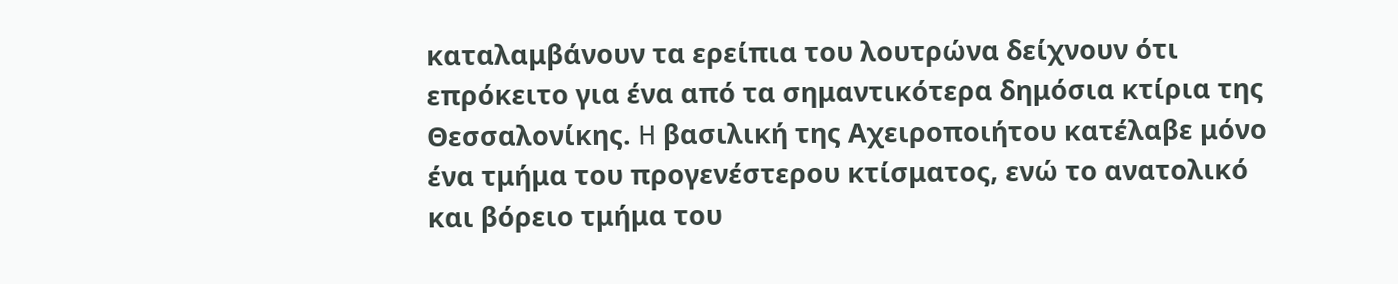καταλαμβάνουν τα ερείπια του λουτρώνα δείχνουν ότι επρόκειτο για ένα από τα σημαντικότερα δημόσια κτίρια της Θεσσαλονίκης. H βασιλική της Αχειροποιήτου κατέλαβε μόνο ένα τμήμα του προγενέστερου κτίσματος, ενώ το ανατολικό και βόρειο τμήμα του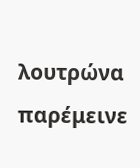λουτρώνα παρέμεινε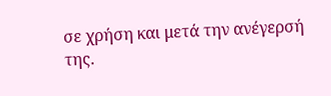σε χρήση και μετά την ανέγερσή της.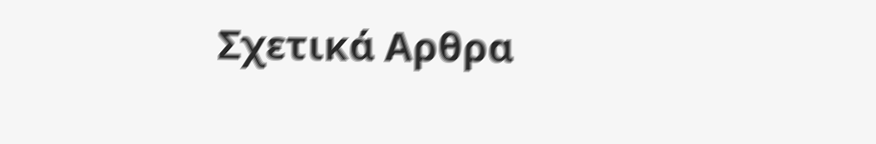Σχετικά Αρθρα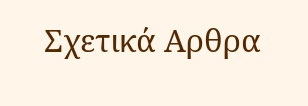Σχετικά Αρθρα